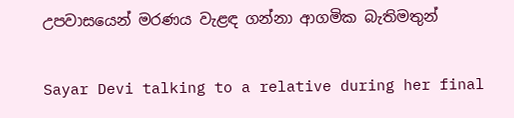උපවාසයෙන් මරණය වැළඳ ගන්නා ආගමික බැතිමතුන්

Sayar Devi talking to a relative during her final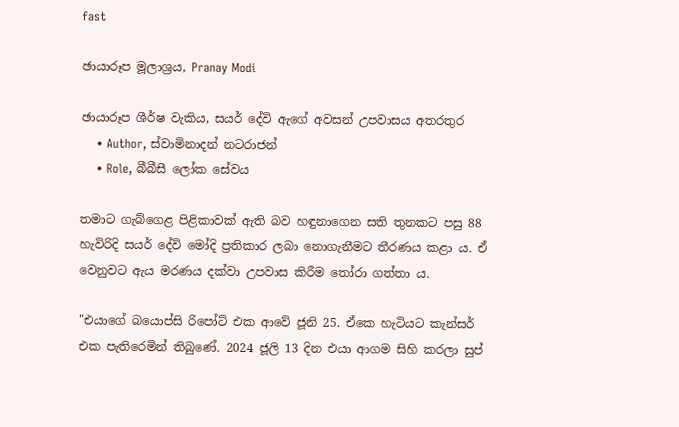fast

ඡායාරූප මූලාශ්‍රය, Pranay Modi

ඡායාරූප ශීර්ෂ වැකිය, සයර් දේවි ඇගේ අවසන් උපවාසය අතරතුර
    • Author, ස්වාමිනාදන් නටරාජන්
    • Role, බීබීසී ලෝක සේවය

තමාට ගැබ්ගෙළ පිළිකාවක් ඇති බව හඳුනාගෙන සති තුනකට පසු 88 හැවිරිදි සයර් දේවි මෝදි ප්‍රතිකාර ලබා නොගැනීමට තීරණය කළා ය. ඒ වෙනුවට ඇය මරණය දක්වා උපවාස කිරීම තෝරා ගත්තා ය.

"එයාගේ බයොප්සි රිපෝට් එක ආවේ ජූනි 25. ඒකෙ හැටියට කැන්සර් එක පැතිරෙමින් තිබුණේ. 2024 ජූලි 13 දින එයා ආගම සිහි කරලා සුප්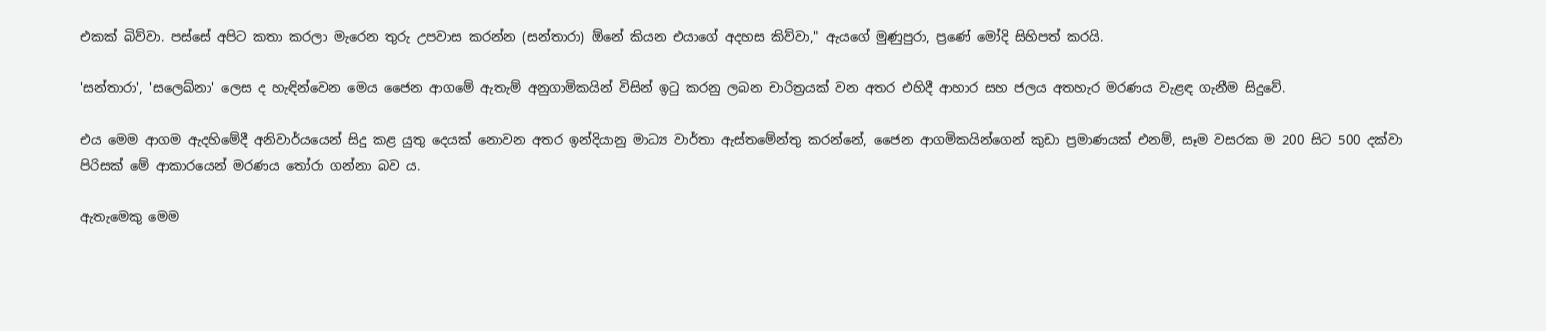එකක් බිව්වා. පස්සේ අපිට කතා කරලා මැරෙන තුරු උපවාස කරන්න (සන්තාරා) ඕනේ කියන එයාගේ අදහස කිව්වා," ඇයගේ මුණුපුරා, ප්‍රණේ මෝදි සිහිපත් කරයි.

'සන්තාරා', 'සලෙඛ්නා' ලෙස ද හැඳින්වෙන මෙය ජෛන ආගමේ ඇතැම් අනුගාමිකයින් විසින් ඉටු කරනු ලබන චාරිත්‍රයක් වන අතර එහිදී ආහාර සහ ජලය අතහැර මරණය වැළඳ ගැනීම සිදුවේ.

එය මෙම ආගම ඇදහිමේදී අනිවාර්යයෙන් සිදු කළ යුතු දෙයක් නොවන අතර ඉන්දියානු මාධ්‍ය වාර්තා ඇස්තමේන්තු කරන්නේ, ජෛන ආගමිකයින්ගෙන් කුඩා ප්‍රමාණයක් එනම්, සෑම වසරක ම 200 සිට 500 දක්වා පිරිසක් මේ ආකාරයෙන් මරණය තෝරා ගන්නා බව ය.

ඇතැමෙකු මෙම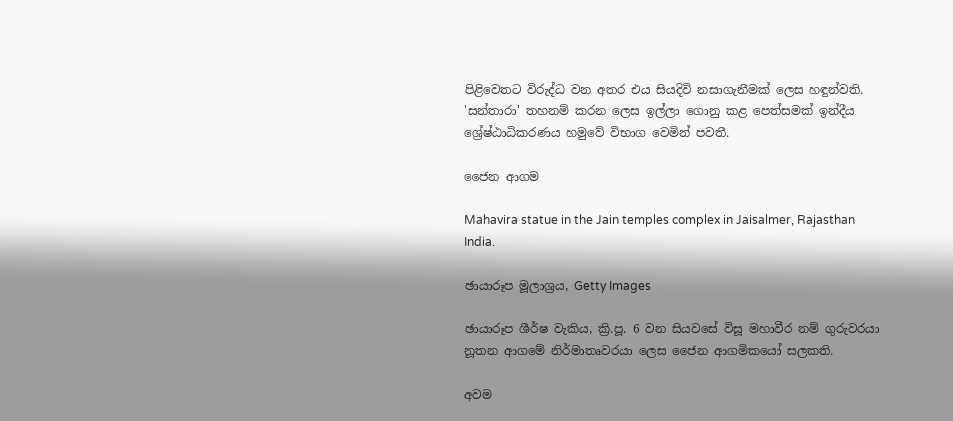පිළිවෙතට විරුද්ධ වන අතර එය සියදිවි නසාගැනීමක් ලෙස හඳුන්වති. 'සන්තාරා' තහනම් කරන ලෙස ඉල්ලා ගොනු කළ පෙත්සමක් ඉන්දීය ශ්‍රේෂ්ඨාධිකරණය හමුවේ විභාග වෙමින් පවතී.

ජෛන ආගම

Mahavira statue in the Jain temples complex in Jaisalmer, Rajasthan India.

ඡායාරූප මූලාශ්‍රය, Getty Images

ඡායාරූප ශීර්ෂ වැකිය, ක්‍රි.පූ. 6 වන සියවසේ විසූ මහාවීර නම් ගුරුවරයා නූතන ආගමේ නිර්මාතෘවරයා ලෙස ජෛන ආගමිකයෝ සලකති.

අවම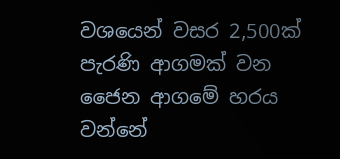වශයෙන් වසර 2,500ක් පැරණි ආගමක් වන ජෛන ආගමේ හරය වන්නේ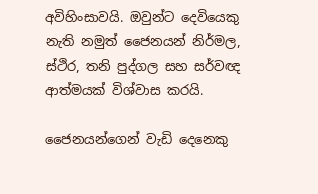අවිහිංසාවයි. ඔවුන්ට දෙවියෙකු නැති නමුත් ජෛනයන් නිර්මල, ස්ථිර, තනි පුද්ගල සහ සර්වඥ ආත්මයක් විශ්වාස කරයි.

ජෛනයන්ගෙන් වැඩි දෙනෙකු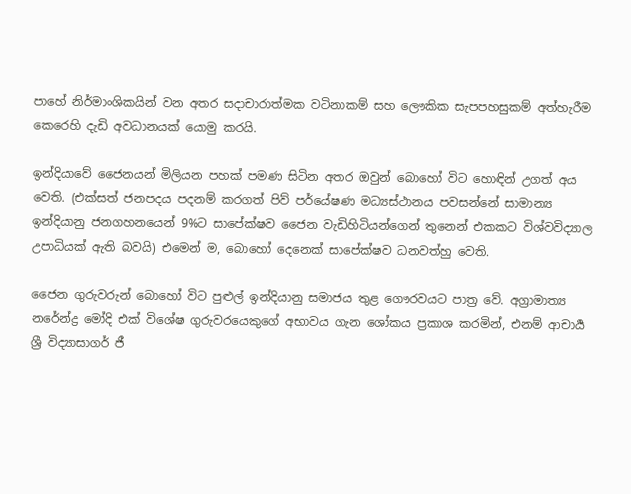පාහේ නිර්මාංශිකයින් වන අතර සදාචාරාත්මක වටිනාකම් සහ ලෞකික සැපපහසුකම් අත්හැරීම කෙරෙහි දැඩි අවධානයක් යොමු කරයි.

ඉන්දියාවේ ජෛනයන් මිලියන පහක් පමණ සිටින අතර ඔවුන් බොහෝ විට හොඳින් උගත් අය වෙති. (එක්සත් ජනපදය පදනම් කරගත් පිව් පර්යේෂණ මධ්‍යස්ථානය පවසන්නේ සාමාන්‍ය ඉන්දියානු ජනගහනයෙන් 9%ට සාපේක්ෂව ජෛන වැඩිහිටියන්ගෙන් තුනෙන් එකකට විශ්වවිද්‍යාල උපාධියක් ඇති බවයි) එමෙන් ම, බොහෝ දෙනෙක් සාපේක්ෂව ධනවත්හු වෙති.

ජෛන ගුරුවරුන් බොහෝ විට පුළුල් ඉන්දියානු සමාජය තුළ ගෞරවයට පාත්‍ර වේ. අග්‍රාමාත්‍ය නරේන්ද්‍ර මෝදි එක් විශේෂ ගුරුවරයෙකුගේ අභාවය ගැන ශෝකය ප්‍රකාශ කරමින්, එනම් ආචාර්‍ය ශ්‍රී විද්‍යාසාගර් ජී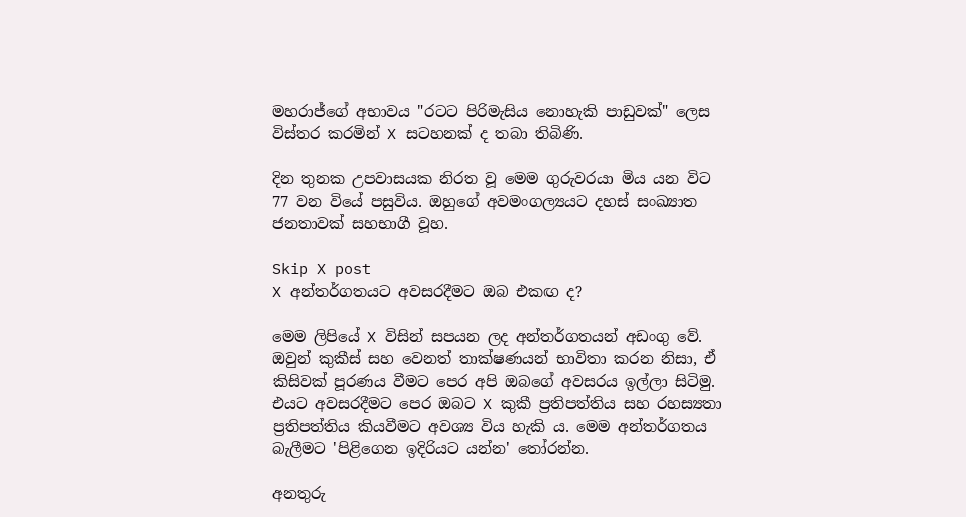මහරාජ්ගේ අභාවය "රටට පිරිමැසිය නොහැකි පාඩුවක්" ලෙස විස්තර කරමින් X සටහනක් ද තබා තිබිණි.

දින තුනක උපවාසයක නිරත වූ මෙම ගුරුවරයා මිය යන විට 77 වන වියේ පසුවිය. ඔහුගේ අවමංගල්‍යයට දහස් සංඛ්‍යාත ජනතාවක් සහභාගී වූහ.

Skip X post
X අන්තර්ගතයට අවසරදීමට ඔබ එකඟ ද?

මෙම ලිපියේ X විසින් සපයන ලද අන්තර්ගතයන් අඩංගු වේ. ඔවුන් කුකීස් සහ වෙනත් තාක්ෂණයන් භාවිතා කරන නිසා, ඒ කිසිවක් පූරණය වීමට පෙර අපි ඔබගේ අවසරය ඉල්ලා සිටිමු. එයට අවසරදීමට පෙර ඔබට X කුකී ප්‍රතිපත්තිය සහ රහස්‍යතා ප්‍රතිපත්තිය කියවීමට අවශ්‍ය විය හැකි ය. මෙම අන්තර්ගතය බැලීමට 'පිළිගෙන ඉදිරියට යන්න' තෝරන්න.

අනතුරු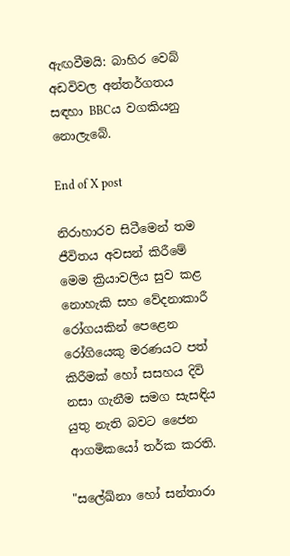ඇඟවීමයි: බාහිර වෙබ් අඩවිවල අන්තර්ගතය සඳහා BBCය වගකියනු නොලැබේ.

End of X post

නිරාහාරව සිටීමෙන් තම ජීවිතය අවසන් කිරීමේ මෙම ක්‍රියාවලිය සුව කළ නොහැකි සහ වේදනාකාරී රෝගයකින් පෙළෙන රෝගියෙකු මරණයට පත් කිරීමක් හෝ සසහය දිවි නසා ගැනීම සමග සැසඳිය යුතු නැති බවට ජෛන ආගමිකයෝ තර්ක කරති.

"සලේඛ්නා හෝ සන්තාරා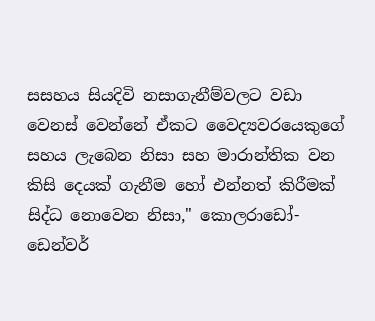සසහය සියදිවි නසාගැනීම්වලට වඩා වෙනස් වෙන්නේ ඒකට වෛද්‍යවරයෙකුගේ සහය ලැබෙන නිසා සහ මාරාන්තික වන කිසි දෙයක් ගැනීම හෝ එන්නත් කිරීමක් සිද්ධ නොවෙන නිසා," කොලරාඩෝ-ඩෙන්වර්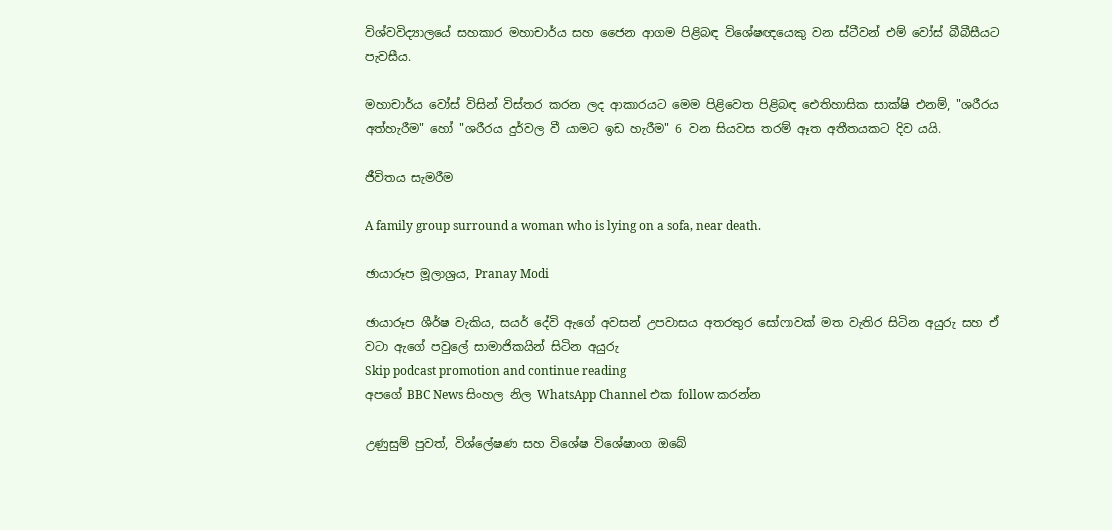විශ්වවිද්‍යාලයේ සහකාර මහාචාර්ය සහ ජෛන ආගම පිළිබඳ විශේෂඥයෙකු වන ස්ටීවන් එම් වෝස් බීබීසීයට පැවසීය.

මහාචාර්ය වෝස් විසින් විස්තර කරන ලද ආකාරයට මෙම පිළිවෙත පිළිබඳ ඓතිහාසික සාක්ෂි එනම්, "ශරීරය අත්හැරීම" හෝ "ශරීරය දුර්වල වී යාමට ඉඩ හැරීම" 6 වන සියවස තරම් ඈත අතීතයකට දිව යයි.

ජීවිතය සැමරීම

A family group surround a woman who is lying on a sofa, near death.

ඡායාරූප මූලාශ්‍රය, Pranay Modi

ඡායාරූප ශීර්ෂ වැකිය, සයර් දේවි ඇගේ අවසන් උපවාසය අතරතුර සෝෆාවක් මත වැතිර සිටින අයුරු සහ ඒ වටා ඇගේ පවුලේ සාමාජිකයින් සිටින අයුරු
Skip podcast promotion and continue reading
අපගේ BBC News සිංහල නිල WhatsApp Channel එක follow කරන්න

උණුසුම් පුවත්, විශ්ලේෂණ සහ විශේෂ විශේෂාංග ඔබේ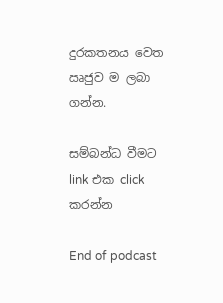දුරකතනය වෙත ඍජුව ම ලබා ගන්න.

සම්බන්ධ වීමට link එක click කරන්න

End of podcast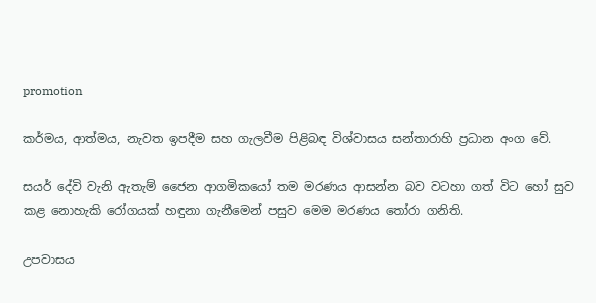promotion

කර්මය, ආත්මය, නැවත ඉපදීම සහ ගැලවීම පිළිබඳ විශ්වාසය සන්තාරාහි ප්‍රධාන අංග වේ.

සයර් දේවි වැනි ඇතැම් ජෛන ආගමිකයෝ තම මරණය ආසන්න බව වටහා ගත් විට හෝ සුව කළ නොහැකි රෝගයක් හඳුනා ගැනීමෙන් පසුව මෙම මරණය තෝරා ගනිති.

උපවාසය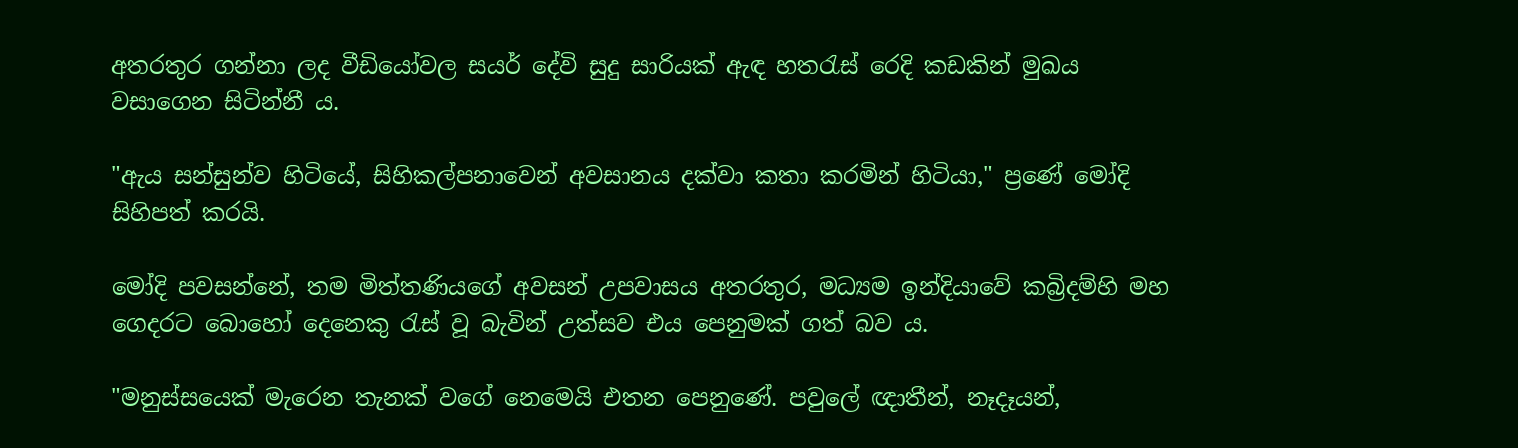අතරතුර ගන්නා ලද වීඩියෝවල සයර් දේවි සුදු සාරියක් ඇඳ හතරැස් රෙදි කඩකින් මුඛය වසාගෙන සිටින්නී ය.

"ඇය සන්සුන්ව හිටියේ, සිහිකල්පනාවෙන් අවසානය දක්වා කතා කරමින් හිටියා," ප්‍රණේ මෝදි සිහිපත් කරයි.

මෝදි පවසන්නේ, තම මිත්තණියගේ අවසන් උපවාසය අතරතුර, මධ්‍යම ඉන්දියාවේ කබ්‍රිදම්හි මහ ගෙදරට බොහෝ දෙනෙකු රැස් වූ බැවින් උත්සව එය පෙනුමක් ගත් බව ය.

"මනුස්සයෙක් මැරෙන තැනක් වගේ නෙමෙයි එතන පෙනුණේ. පවුලේ ඥාතීන්, නෑදෑයන්,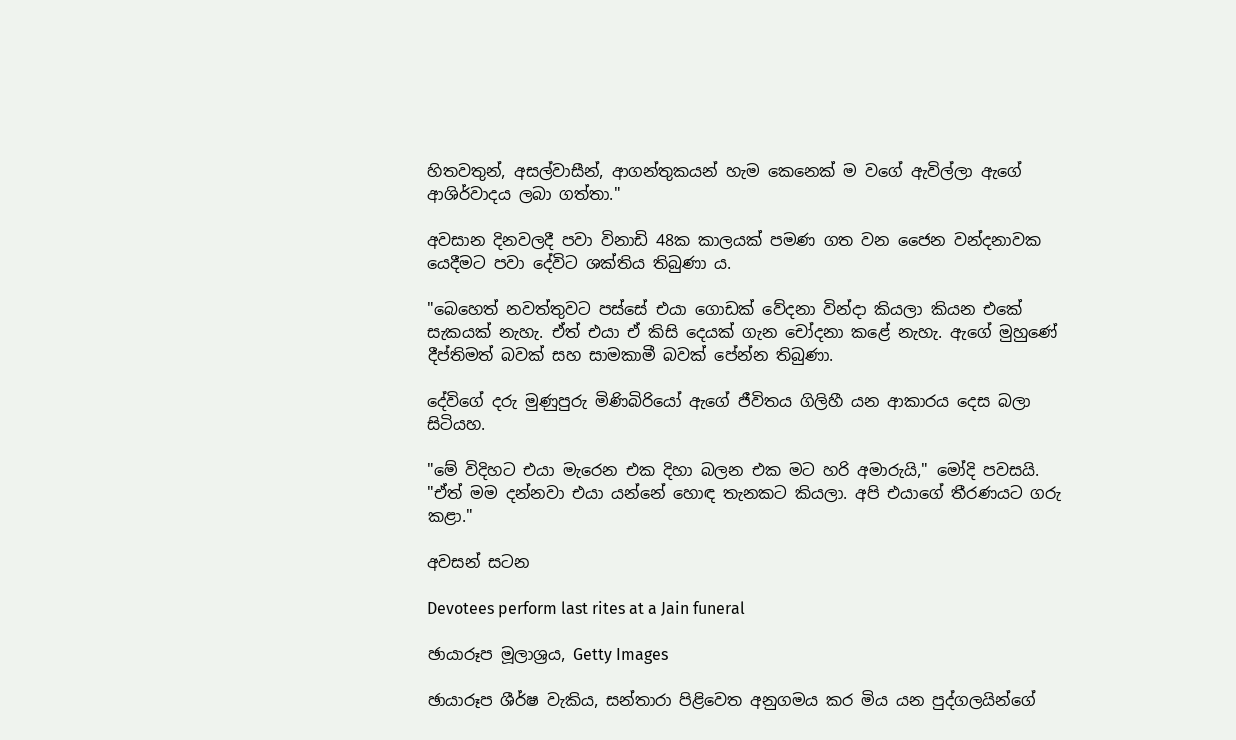හිතවතුන්, අසල්වාසීන්, ආගන්තුකයන් හැම කෙනෙක් ම වගේ ඇවිල්ලා ඇගේ ආශිර්වාදය ලබා ගත්තා."

අවසාන දිනවලදී පවා විනාඩි 48ක කාලයක් පමණ ගත වන ජෛන වන්දනාවක යෙදීමට පවා දේවිට ශක්තිය තිබුණා ය.

"බෙහෙත් නවත්තුවට පස්සේ එයා ගොඩක් වේදනා වින්දා කියලා කියන එකේ සැකයක් නැහැ. ඒත් එයා ඒ කිසි දෙයක් ගැන චෝදනා කළේ නැහැ. ඇගේ මුහුණේ දීප්තිමත් බවක් සහ සාමකාමී බවක් පේන්න තිබුණා.

දේවිගේ දරු මුණුපුරු මිණිබිරියෝ ඇගේ ජීවිතය ගිලිහී යන ආකාරය දෙස බලා සිටියහ.

"මේ විදිහට එයා මැරෙන එක දිහා බලන එක මට හරි අමාරුයි," මෝදි පවසයි. "ඒත් මම දන්නවා එයා යන්නේ හොඳ තැනකට කියලා. අපි එයාගේ තීරණයට ගරු කළා."

අවසන් සටන

Devotees perform last rites at a Jain funeral

ඡායාරූප මූලාශ්‍රය, Getty Images

ඡායාරූප ශීර්ෂ වැකිය, සන්තාරා පිළිවෙත අනුගමය කර මිය යන පුද්ගලයින්ගේ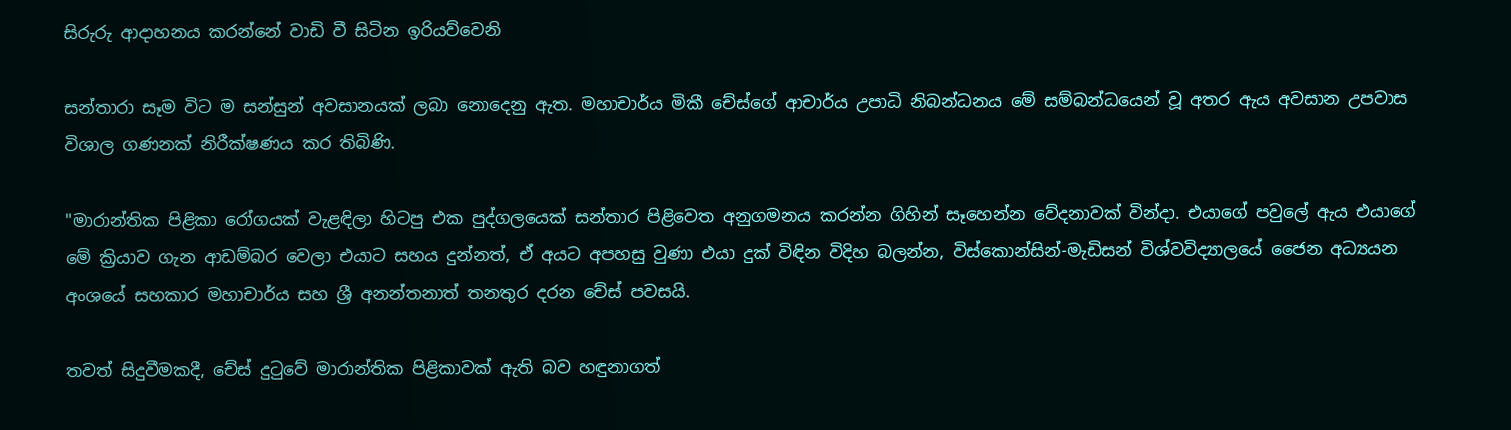සිරුරු ආදාහනය කරන්නේ වාඩි වී සිටින ඉරියව්වෙනි

සන්තාරා සෑම විට ම සන්සුන් අවසානයක් ලබා නොදෙනු ඇත. මහාචාර්ය මිකී චේස්ගේ ආචාර්ය උපාධි නිබන්ධනය මේ සම්බන්ධයෙන් වූ අතර ඇය අවසාන උපවාස විශාල ගණනක් නිරීක්ෂණය කර තිබිණි.

"මාරාන්තික පිළිකා රෝගයක් වැළඳිලා හිටපු එක පුද්ගලයෙක් සන්තාර පිළිවෙත අනුගමනය කරන්න ගිහින් සෑහෙන්න වේදනාවක් වින්දා. එයාගේ පවුලේ ඇය එයාගේ මේ ක්‍රියාව ගැන ආඩම්බර වෙලා එයාට සහය දුන්නත්, ඒ අයට අපහසු වුණා එයා දුක් විඳින විදිහ බලන්න, විස්කොන්සින්-මැඩිසන් විශ්වවිද්‍යාලයේ ජෛන අධ්‍යයන අංශයේ සහකාර මහාචාර්ය සහ ශ්‍රී අනන්තනාත් තනතුර දරන චේස් පවසයි.

තවත් සිදුවීමකදී, චේස් දුටුවේ මාරාන්තික පිළිකාවක් ඇති බව හඳුනාගත්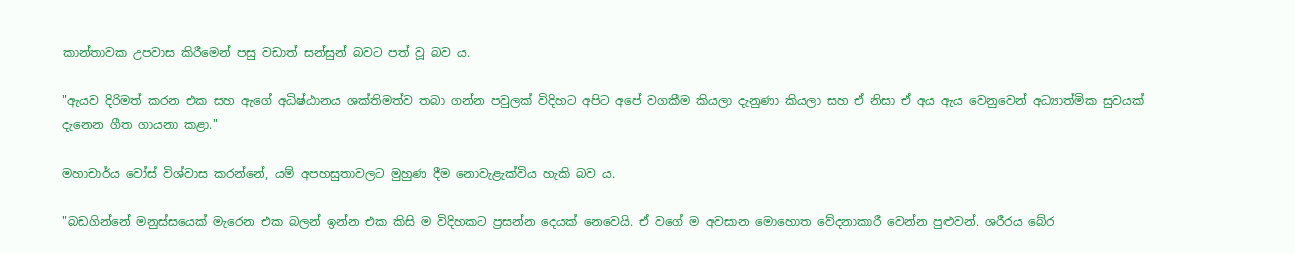කාන්තාවක උපවාස කිරීමෙන් පසු වඩාත් සන්සුන් බවට පත් වූ බව ය.

"ඇයව දිරිමත් කරන එක සහ ඇගේ අධිෂ්ඨානය ශක්තිමත්ව තබා ගන්න පවුලක් විදිහට අපිට අපේ වගකීම කියලා දැනුණා කියලා සහ ඒ නිසා ඒ අය ඇය වෙනුවෙන් අධ්‍යාත්මික සුවයක් දැනෙන ගීත ගායනා කළා."

මහාචාර්ය වෝස් විශ්වාස කරන්නේ, යම් අපහසුතාවලට මුහුණ දීම නොවැළැක්විය හැකි බව ය.

"බඩගින්නේ මනුස්සයෙක් මැරෙන එක බලන් ඉන්න එක කිසි ම විදිහකට ප්‍රසන්න දෙයක් නෙවෙයි. ඒ වගේ ම අවසාන මොහොත වේදනාකාරී වෙන්න පුළුවන්. ශරීරය බේර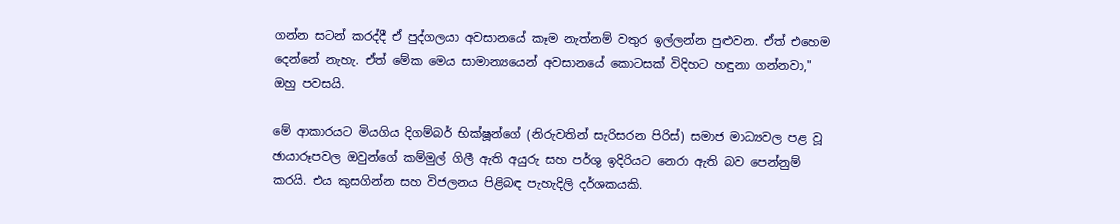ගන්න සටන් කරද්දී ඒ පුද්ගලයා අවසානයේ කෑම නැත්නම් වතුර ඉල්ලන්න පුළුවන. ඒත් එහෙම දෙන්නේ නැහැ. ඒත් මේක මෙය සාමාන්‍යයෙන් අවසානයේ කොටසක් විදිහට හඳුනා ගන්නවා," ඔහු පවසයි.

මේ ආකාරයට මියගිය දිගම්බර් භික්ෂූන්ගේ (නිරුවතින් සැරිසරන පිරිස්) සමාජ මාධ්‍යවල පළ වූ ඡායාරූපවල ඔවුන්ගේ කම්මුල් ගිලී ඇති අයුරු සහ පර්ශු ඉදිරියට නෙරා ඇති බව පෙන්නුම් කරයි. එය කුසගින්න සහ විජලනය පිළිබඳ පැහැදිලි දර්ශකයකි.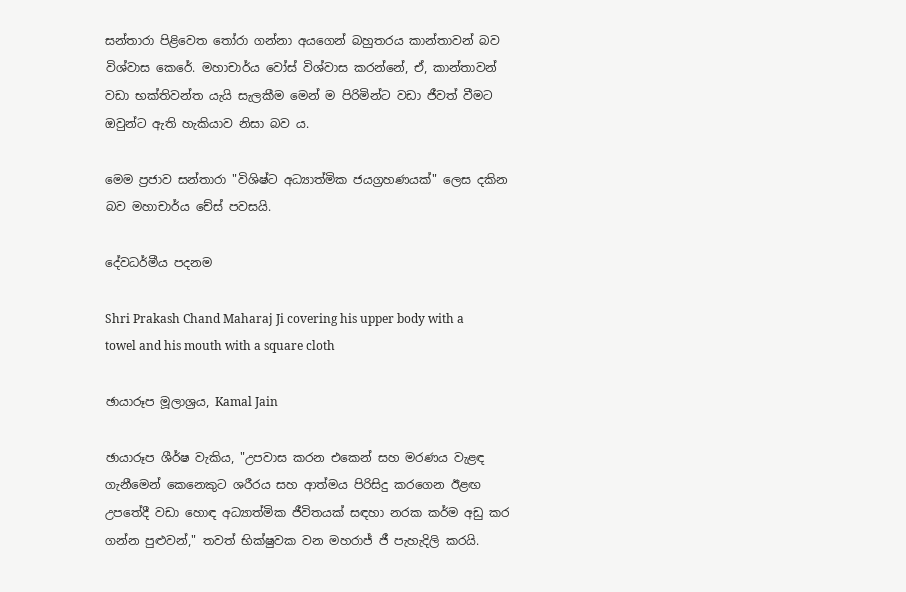සන්තාරා පිළිවෙත තෝරා ගන්නා අයගෙන් බහුතරය කාන්තාවන් බව විශ්වාස කෙරේ. මහාචාර්ය වෝස් විශ්වාස කරන්නේ, ඒ, කාන්තාවන් වඩා භක්තිවන්ත යැයි සැලකීම මෙන් ම පිරිමින්ට වඩා ජීවත් වීමට ඔවුන්ට ඇති හැකියාව නිසා බව ය.

මෙම ප්‍රජාව සන්තාරා "විශිෂ්ට අධ්‍යාත්මික ජයග්‍රහණයක්" ලෙස දකින බව මහාචාර්ය චේස් පවසයි.

දේවධර්මීය පදනම

Shri Prakash Chand Maharaj Ji covering his upper body with a towel and his mouth with a square cloth

ඡායාරූප මූලාශ්‍රය, Kamal Jain

ඡායාරූප ශීර්ෂ වැකිය, "උපවාස කරන එකෙන් සහ මරණය වැළඳ ගැනීමෙන් කෙනෙකුට ශරීරය සහ ආත්මය පිරිසිදු කරගෙන ඊළඟ උපතේදී වඩා හොඳ අධ්‍යාත්මික ජීවිතයක් සඳහා නරක කර්ම අඩු කර ගන්න පුළුවන්," තවත් භික්ෂුවක වන මහරාජ් ජී පැහැදිලි කරයි.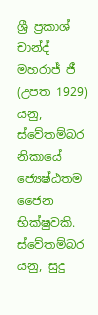ශ්‍රී ප්‍රකාශ් චාන්ද් මහරාජ් ජී (උපත 1929) යනු, ස්වේතම්බර නිකායේ ජ්‍යෙෂ්ඨතම ජෛන භික්ෂුවකි. ස්වේතම්බර යනු, සුදු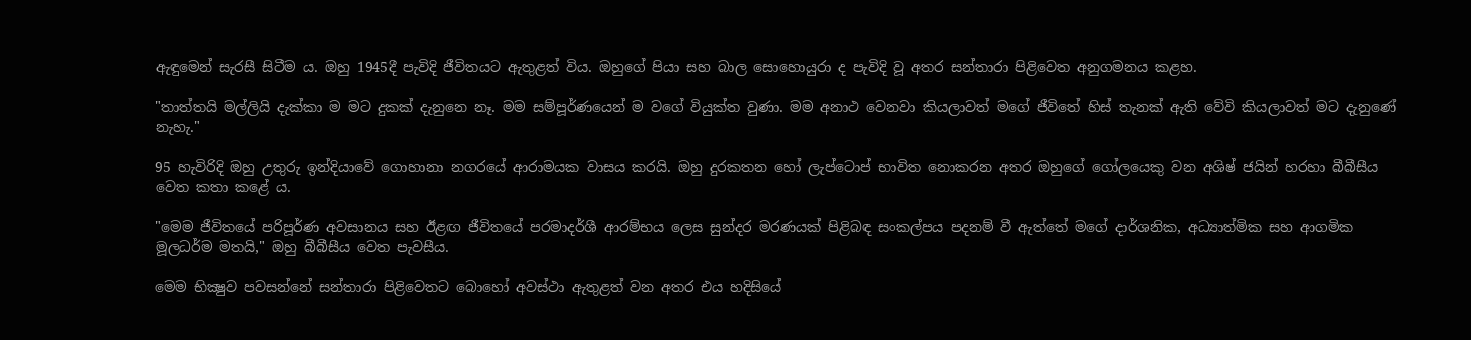ඇඳුමෙන් සැරසී සිටීම ය. ඔහු 1945දී පැවිදි ජීවිතයට ඇතුළත් විය. ඔහුගේ පියා සහ බාල සොහොයුරා ද පැවිදි වූ අතර සන්තාරා පිළිවෙත අනුගමනය කළහ.

"තාත්තයි මල්ලියි දැක්කා ම මට දුකක් දැනුනෙ නෑ. මම සම්පූර්ණයෙන් ම වගේ වියුක්ත වුණා. මම අනාථ වෙනවා කියලාවත් මගේ ජීවිතේ හිස් තැනක් ඇති වේවි කියලාවත් මට දැනුණේ නැහැ."

95 හැවිරිදි ඔහු උතුරු ඉන්දියාවේ ගොහානා නගරයේ ආරාමයක වාසය කරයි. ඔහු දුරකතන හෝ ලැප්ටොප් භාවිත නොකරන අතර ඔහුගේ ගෝලයෙකු වන අශිෂ් ජයින් හරහා බීබීසීය වෙත කතා කළේ ය.

"මෙම ජීවිතයේ පරිපූර්ණ අවසානය සහ ඊළඟ ජීවිතයේ පරමාදර්ශී ආරම්භය ලෙස සුන්දර මරණයක් පිළිබඳ සංකල්පය පදනම් වී ඇත්තේ මගේ දාර්ශනික, අධ්‍යාත්මික සහ ආගමික මූලධර්ම මතයි," ඔහු බීබීසීය වෙත පැවසීය.

මෙම භික්‍ෂුව පවසන්නේ සන්තාරා පිළිවෙතට බොහෝ අවස්ථා ඇතුළත් වන අතර එය හදිසියේ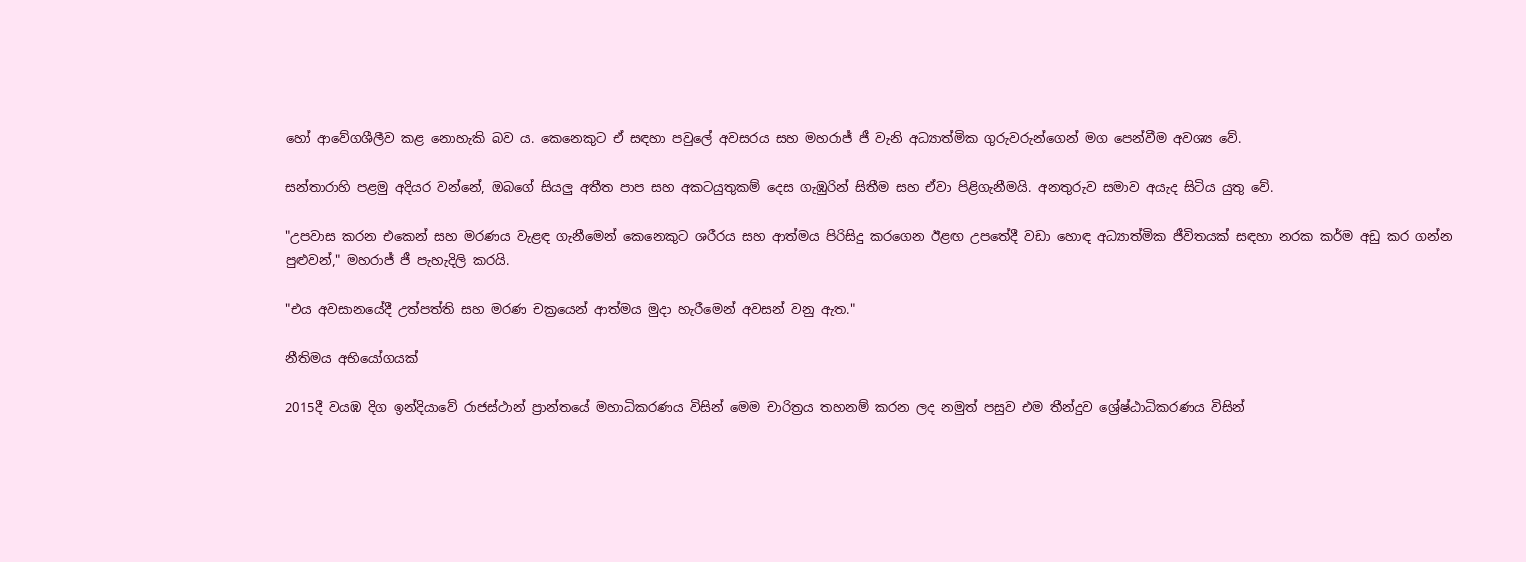හෝ ආවේගශීලීව කළ නොහැකි බව ය. කෙනෙකුට ඒ සඳහා පවුලේ අවසරය සහ මහරාජ් ජී වැනි අධ්‍යාත්මික ගුරුවරුන්ගෙන් මග පෙන්වීම අවශ්‍ය වේ.

සන්තාරාහි පළමු අදියර වන්නේ, ඔබගේ සියලු අතීත පාප සහ අකටයුතුකම් දෙස ගැඹුරින් සිතීම සහ ඒවා පිළිගැනීමයි. අනතුරුව සමාව අයැද සිටිය යුතු වේ.

"උපවාස කරන එකෙන් සහ මරණය වැළඳ ගැනීමෙන් කෙනෙකුට ශරීරය සහ ආත්මය පිරිසිදු කරගෙන ඊළඟ උපතේදී වඩා හොඳ අධ්‍යාත්මික ජීවිතයක් සඳහා නරක කර්ම අඩු කර ගන්න පුළුවන්," මහරාජ් ජී පැහැදිලි කරයි.

"එය අවසානයේදී උත්පත්ති සහ මරණ චක්‍රයෙන් ආත්මය මුදා හැරීමෙන් අවසන් වනු ඇත."

නීතිමය අභියෝගයක්

2015දී වයඹ දිග ඉන්දියාවේ රාජස්ථාන් ප්‍රාන්තයේ මහාධිකරණය විසින් මෙම චාරිත්‍රය තහනම් කරන ලද නමුත් පසුව එම තීන්දුව ශ්‍රේෂ්ඨාධිකරණය විසින්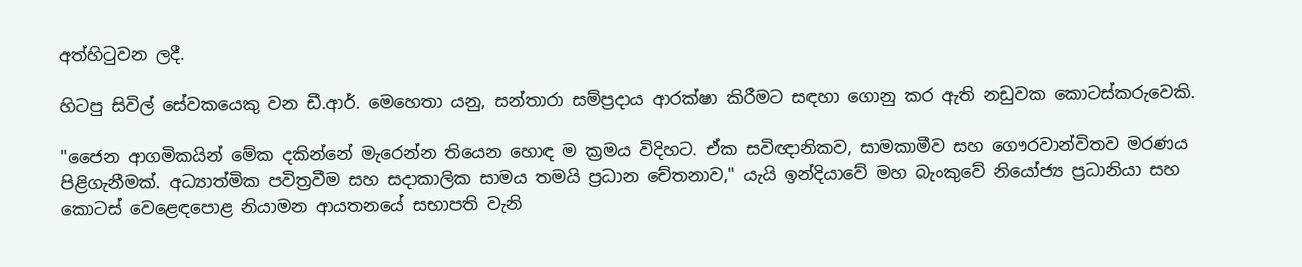අත්හිටුවන ලදී.

හිටපු සිවිල් සේවකයෙකු වන ඩී.ආර්. මෙහෙතා යනු, සන්තාරා සම්ප්‍රදාය ආරක්ෂා කිරීමට සඳහා ගොනු කර ඇති නඩුවක කොටස්කරුවෙකි.

"ජෛන ආගමිකයින් මේක දකින්නේ මැරෙන්න තියෙන හොඳ ම ක්‍රමය විදිහට. ඒක සවිඥානිකව, සාමකාමීව සහ ගෞරවාන්විතව මරණය පිළිගැනීමක්. අධ්‍යාත්මික පවිත්‍රවීම සහ සදාකාලික සාමය තමයි ප්‍රධාන චේතනාව," යැයි ඉන්දියාවේ මහ බැංකුවේ නියෝජ්‍ය ප්‍රධානියා සහ කොටස් වෙළෙඳපොළ නියාමන ආයතනයේ සභාපති වැනි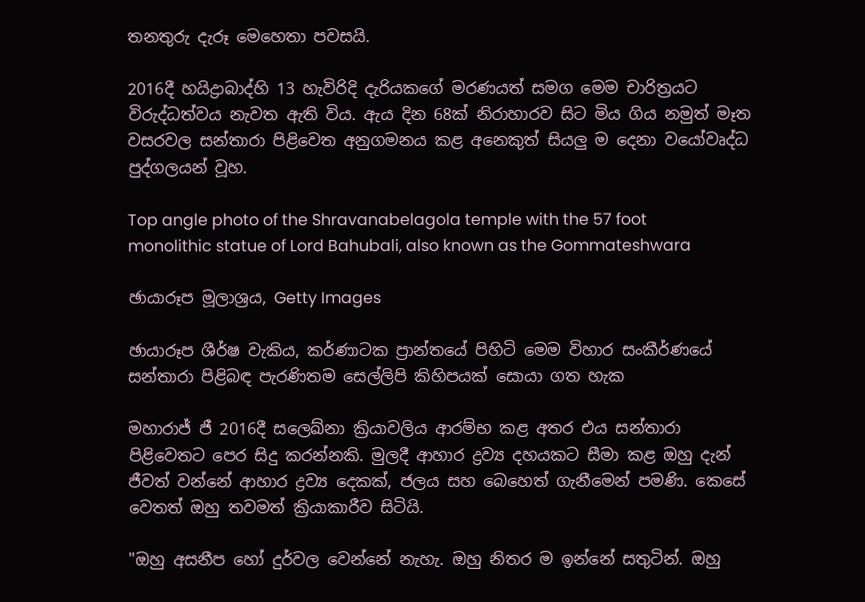තනතුරු දැරූ මෙහෙතා පවසයි.

2016දී හයිද්‍රාබාද්හි 13 හැවිරිදි දැරියකගේ මරණයත් සමග මෙම චාරිත්‍රයට විරුද්ධත්වය නැවත ඇති විය. ඇය දින 68ක් නිරාහාරව සිට මිය ගිය නමුත් මෑත වසරවල සන්තාරා පිළිවෙත අනුගමනය කළ අනෙකුත් සියලු ම දෙනා වයෝවෘද්ධ පුද්ගලයන් වූහ.

Top angle photo of the Shravanabelagola temple with the 57 foot monolithic statue of Lord Bahubali, also known as the Gommateshwara

ඡායාරූප මූලාශ්‍රය, Getty Images

ඡායාරූප ශීර්ෂ වැකිය, කර්ණාටක ප්‍රාන්තයේ පිහිටි මෙම විහාර සංකීර්ණයේ සන්තාරා පිළිබඳ පැරණිතම සෙල්ලිපි කිහිපයක් සොයා ගත හැක

මහාරාජ් ජී 2016දී සලෙඛ්නා ක්‍රියාවලිය ආරම්භ කළ අතර එය සන්තාරා පිළිවෙතට පෙර සිදු කරන්නකි. මුලදී ආහාර ද්‍රව්‍ය දහයකට සීමා කළ ඔහු දැන් ජීවත් වන්නේ ආහාර ද්‍රව්‍ය දෙකක්, ජලය සහ බෙහෙත් ගැනීමෙන් පමණි. කෙසේ වෙතත් ඔහු තවමත් ක්‍රියාකාරීව සිටියි.

"ඔහු අසනීප හෝ දුර්වල වෙන්නේ නැහැ. ඔහු නිතර ම ඉන්නේ සතුටින්. ඔහු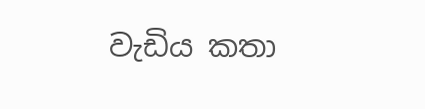වැඩිය කතා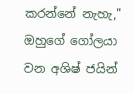කරන්නේ නැහැ," ඔහුගේ ගෝලයා වන අශිෂ් ජයින්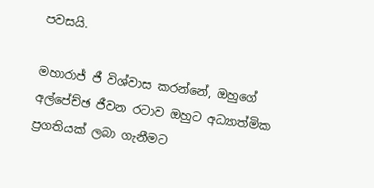පවසයි.

මහාරාජ් ජී විශ්වාස කරන්නේ, ඔහුගේ අල්පේච්ඡ ජීවන රටාව ඔහුට අධ්‍යාත්මික ප්‍රගතියක් ලබා ගැනීමට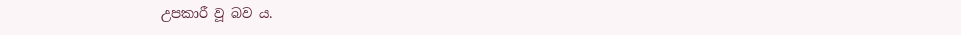උපකාරී වූ බව ය.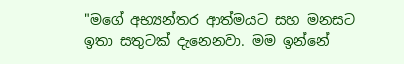"මගේ අභ්‍යන්තර ආත්මයට සහ මනසට ඉතා සතුටක් දැනෙනවා. මම ඉන්නේ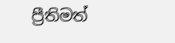ප්‍රීතිමත්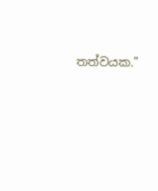තත්වයක."